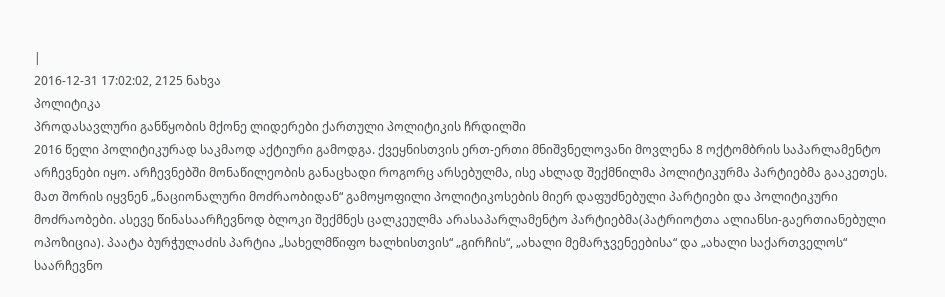|
2016-12-31 17:02:02, 2125 ნახვა
პოლიტიკა
პროდასავლური განწყობის მქონე ლიდერები ქართული პოლიტიკის ჩრდილში
2016 წელი პოლიტიკურად საკმაოდ აქტიური გამოდგა. ქვეყნისთვის ერთ-ერთი მნიშვნელოვანი მოვლენა 8 ოქტომბრის საპარლამენტო არჩევნები იყო. არჩევნებში მონაწილეობის განაცხადი როგორც არსებულმა, ისე ახლად შექმნილმა პოლიტიკურმა პარტიებმა გააკეთეს. მათ შორის იყვნენ „ნაციონალური მოძრაობიდან“ გამოყოფილი პოლიტიკოსების მიერ დაფუძნებული პარტიები და პოლიტიკური მოძრაობები. ასევე წინასაარჩევნოდ ბლოკი შექმნეს ცალკეულმა არასაპარლამენტო პარტიებმა(პატრიოტთა ალიანსი-გაერთიანებული ოპოზიცია). პაატა ბურჭულაძის პარტია „სახელმწიფო ხალხისთვის“ „გირჩის“, „ახალი მემარჯვენეებისა“ და „ახალი საქართველოს“ საარჩევნო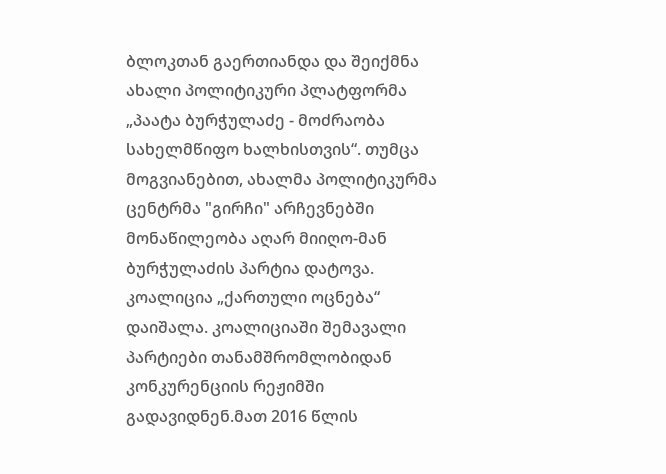ბლოკთან გაერთიანდა და შეიქმნა ახალი პოლიტიკური პლატფორმა „პაატა ბურჭულაძე - მოძრაობა სახელმწიფო ხალხისთვის“. თუმცა მოგვიანებით, ახალმა პოლიტიკურმა ცენტრმა "გირჩი" არჩევნებში მონაწილეობა აღარ მიიღო-მან ბურჭულაძის პარტია დატოვა. კოალიცია „ქართული ოცნება“ დაიშალა. კოალიციაში შემავალი პარტიები თანამშრომლობიდან კონკურენციის რეჟიმში გადავიდნენ.მათ 2016 წლის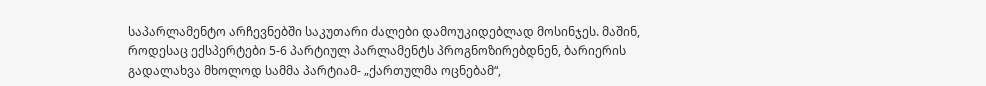საპარლამენტო არჩევნებში საკუთარი ძალები დამოუკიდებლად მოსინჯეს. მაშინ, როდესაც ექსპერტები 5-6 პარტიულ პარლამენტს პროგნოზირებდნენ, ბარიერის გადალახვა მხოლოდ სამმა პარტიამ- „ქართულმა ოცნებამ“,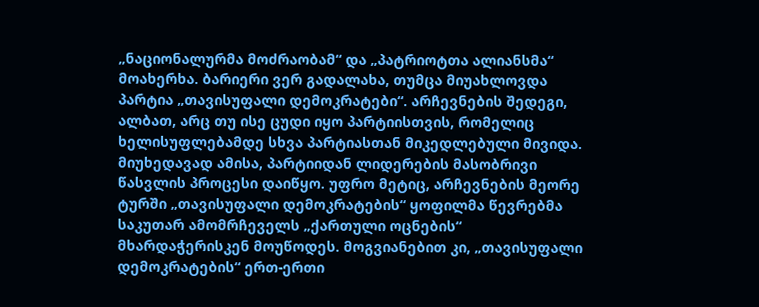„ნაციონალურმა მოძრაობამ“ და „პატრიოტთა ალიანსმა“ მოახერხა. ბარიერი ვერ გადალახა, თუმცა მიუახლოვდა პარტია „თავისუფალი დემოკრატები“. არჩევნების შედეგი, ალბათ, არც თუ ისე ცუდი იყო პარტიისთვის, რომელიც ხელისუფლებამდე სხვა პარტიასთან მიკედლებული მივიდა. მიუხედავად ამისა, პარტიიდან ლიდერების მასობრივი წასვლის პროცესი დაიწყო. უფრო მეტიც, არჩევნების მეორე ტურში „თავისუფალი დემოკრატების“ ყოფილმა წევრებმა საკუთარ ამომრჩეველს „ქართული ოცნების“ მხარდაჭერისკენ მოუწოდეს. მოგვიანებით კი, „თავისუფალი დემოკრატების“ ერთ-ერთი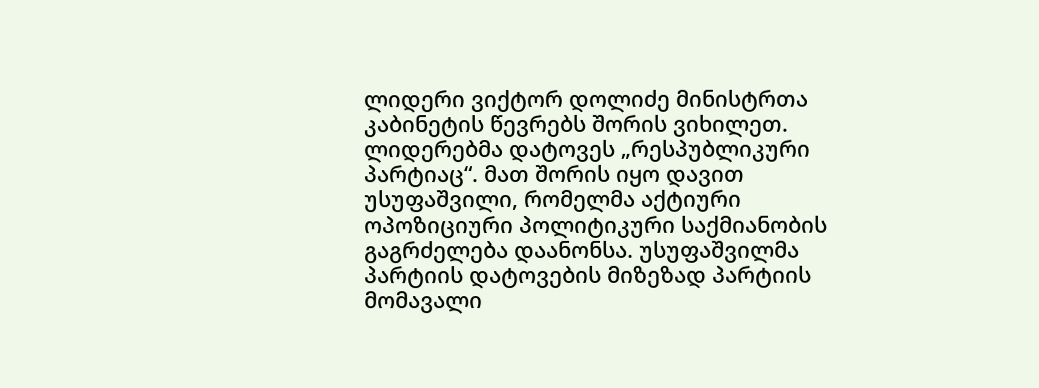ლიდერი ვიქტორ დოლიძე მინისტრთა კაბინეტის წევრებს შორის ვიხილეთ. ლიდერებმა დატოვეს „რესპუბლიკური პარტიაც“. მათ შორის იყო დავით უსუფაშვილი, რომელმა აქტიური ოპოზიციური პოლიტიკური საქმიანობის გაგრძელება დაანონსა. უსუფაშვილმა პარტიის დატოვების მიზეზად პარტიის მომავალი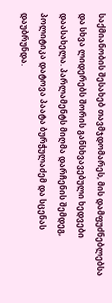საქმიანობის შესახებ თავმჯდომარეს, მის დამფუძნებლებსა და სხვა ლიდერებს შორის განსხვავებული ხედვები დაასახელა. პარლამენტს მიღმა დარჩენის შემდეგ, პოლიტიკა დატოვა პაატა ბურჭულაძემ და სცენას დაუბრუნდა.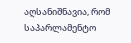აღსანიშნავია, რომ საპარლამენტო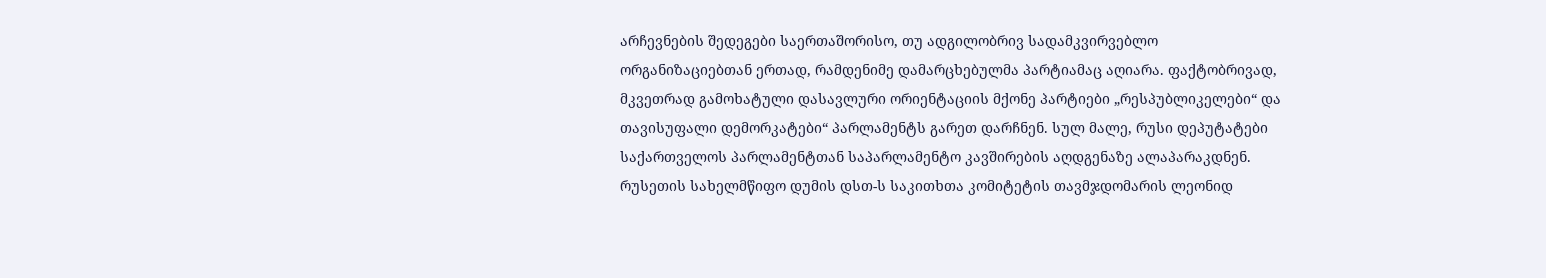არჩევნების შედეგები საერთაშორისო, თუ ადგილობრივ სადამკვირვებლო ორგანიზაციებთან ერთად, რამდენიმე დამარცხებულმა პარტიამაც აღიარა. ფაქტობრივად, მკვეთრად გამოხატული დასავლური ორიენტაციის მქონე პარტიები „რესპუბლიკელები“ და თავისუფალი დემორკატები“ პარლამენტს გარეთ დარჩნენ. სულ მალე, რუსი დეპუტატები საქართველოს პარლამენტთან საპარლამენტო კავშირების აღდგენაზე ალაპარაკდნენ. რუსეთის სახელმწიფო დუმის დსთ-ს საკითხთა კომიტეტის თავმჯდომარის ლეონიდ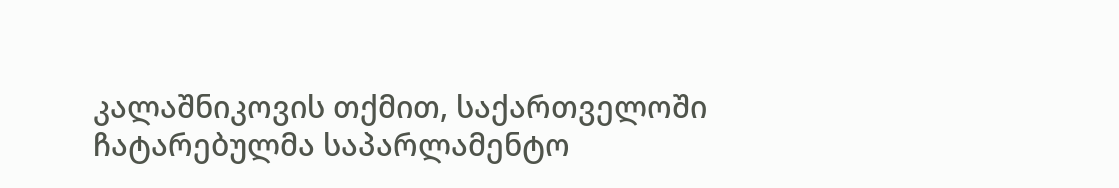კალაშნიკოვის თქმით, საქართველოში ჩატარებულმა საპარლამენტო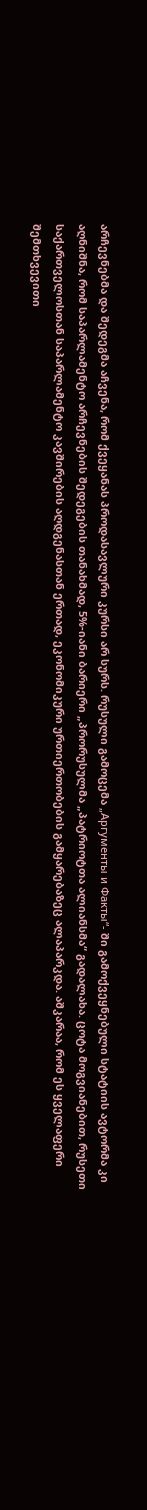არჩევნებმა და შედეგმა აჩვენა, რომ ქვეყანას პროდასავლური კურსი არ სურს. რუსული გამოცემა „Аргументы и Факты“- ში გამოქვეყნებული სტატიის ავტორმა კი აღნიშნა, რომ საპარლამენტო არჩევნების შედეგების თანახმად, 5%-იანი ბარიერი „პრორუსულმა „პატრიოტთა ალიანსმა“ გადალახა. ცოტა მოგვიანებით, რუსეთი საქართველოსთან საპარლამენტო კავშირების აღდგენასთან ერთად, ეკონომიკური ურთიერთობების გამყარებაზეც ალაპარკდა. აშკარაა, რომ ეს ყველაფერი შემთხვევითი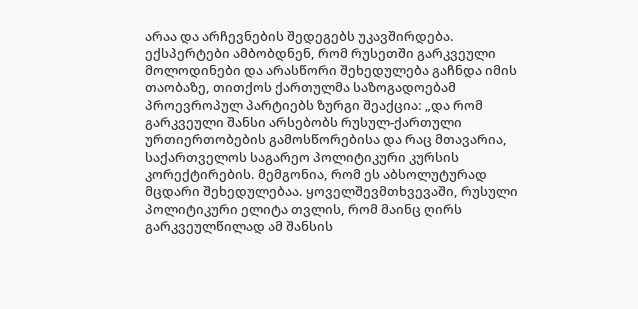არაა და არჩევნების შედეგებს უკავშირდება. ექსპერტები ამბობდნენ, რომ რუსეთში გარკვეული მოლოდინები და არასწორი შეხედულება გაჩნდა იმის თაობაზე, თითქოს ქართულმა საზოგადოებამ პროევროპულ პარტიებს ზურგი შეაქცია: „და რომ გარკვეული შანსი არსებობს რუსულ-ქართული ურთიერთობების გამოსწორებისა და რაც მთავარია, საქართველოს საგარეო პოლიტიკური კურსის კორექტირების. მემგონია, რომ ეს აბსოლუტურად მცდარი შეხედულებაა. ყოველშევმთხვევაში, რუსული პოლიტიკური ელიტა თვლის, რომ მაინც ღირს გარკვეულწილად ამ შანსის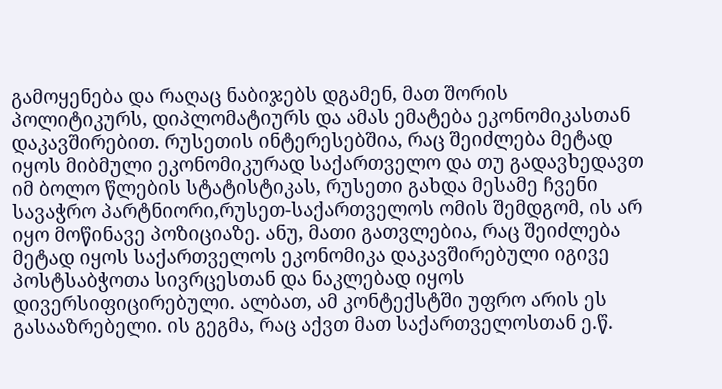გამოყენება და რაღაც ნაბიჯებს დგამენ, მათ შორის პოლიტიკურს, დიპლომატიურს და ამას ემატება ეკონომიკასთან დაკავშირებით. რუსეთის ინტერესებშია, რაც შეიძლება მეტად იყოს მიბმული ეკონომიკურად საქართველო და თუ გადავხედავთ იმ ბოლო წლების სტატისტიკას, რუსეთი გახდა მესამე ჩვენი სავაჭრო პარტნიორი,რუსეთ-საქართველოს ომის შემდგომ, ის არ იყო მოწინავე პოზიციაზე. ანუ, მათი გათვლებია, რაც შეიძლება მეტად იყოს საქართველოს ეკონომიკა დაკავშირებული იგივე პოსტსაბჭოთა სივრცესთან და ნაკლებად იყოს დივერსიფიცირებული. ალბათ, ამ კონტექსტში უფრო არის ეს გასააზრებელი. ის გეგმა, რაც აქვთ მათ საქართველოსთან ე.წ.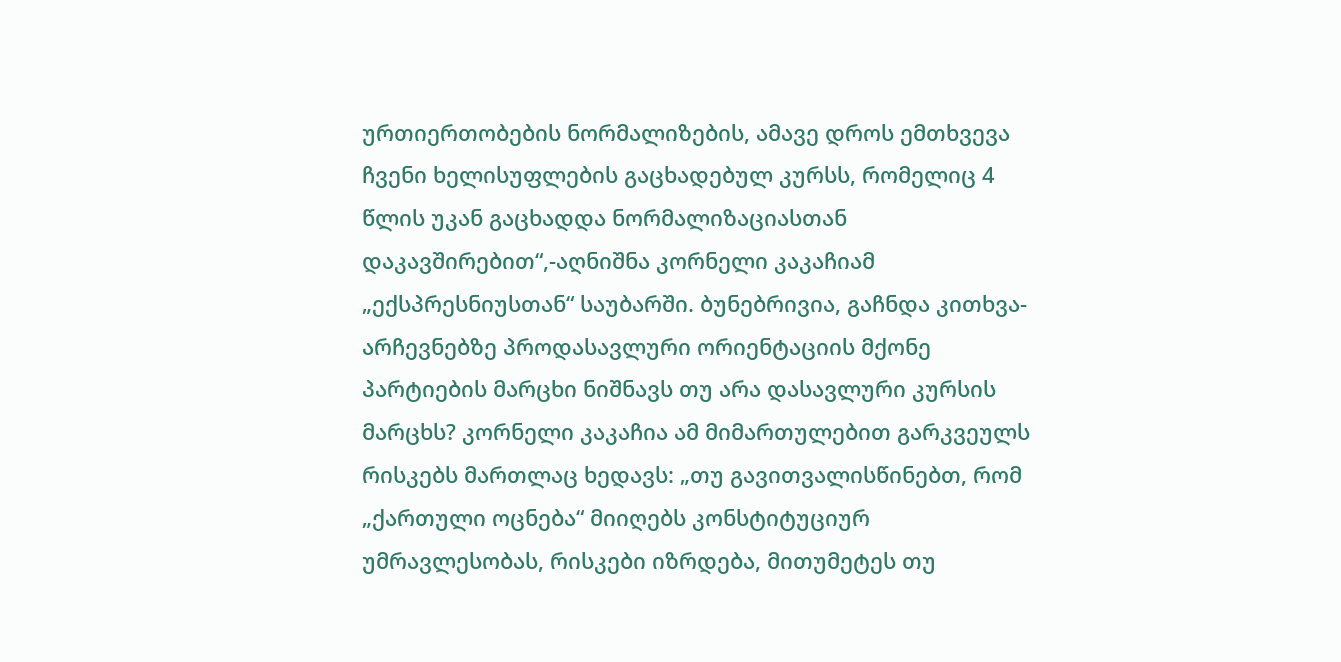ურთიერთობების ნორმალიზების, ამავე დროს ემთხვევა ჩვენი ხელისუფლების გაცხადებულ კურსს, რომელიც 4 წლის უკან გაცხადდა ნორმალიზაციასთან დაკავშირებით“,-აღნიშნა კორნელი კაკაჩიამ „ექსპრესნიუსთან“ საუბარში. ბუნებრივია, გაჩნდა კითხვა-არჩევნებზე პროდასავლური ორიენტაციის მქონე პარტიების მარცხი ნიშნავს თუ არა დასავლური კურსის მარცხს? კორნელი კაკაჩია ამ მიმართულებით გარკვეულს რისკებს მართლაც ხედავს: „თუ გავითვალისწინებთ, რომ „ქართული ოცნება“ მიიღებს კონსტიტუციურ უმრავლესობას, რისკები იზრდება, მითუმეტეს თუ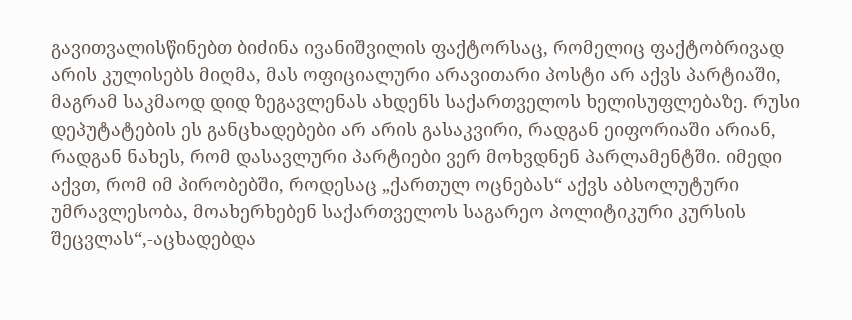გავითვალისწინებთ ბიძინა ივანიშვილის ფაქტორსაც, რომელიც ფაქტობრივად არის კულისებს მიღმა, მას ოფიციალური არავითარი პოსტი არ აქვს პარტიაში, მაგრამ საკმაოდ დიდ ზეგავლენას ახდენს საქართველოს ხელისუფლებაზე. რუსი დეპუტატების ეს განცხადებები არ არის გასაკვირი, რადგან ეიფორიაში არიან, რადგან ნახეს, რომ დასავლური პარტიები ვერ მოხვდნენ პარლამენტში. იმედი აქვთ, რომ იმ პირობებში, როდესაც „ქართულ ოცნებას“ აქვს აბსოლუტური უმრავლესობა, მოახერხებენ საქართველოს საგარეო პოლიტიკური კურსის შეცვლას“,-აცხადებდა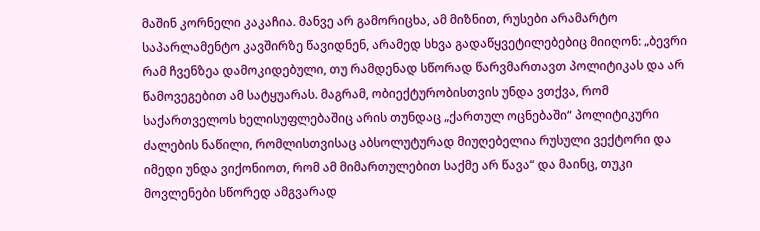მაშინ კორნელი კაკაჩია. მანვე არ გამორიცხა, ამ მიზნით, რუსები არამარტო საპარლამენტო კავშირზე წავიდნენ, არამედ სხვა გადაწყვეტილებებიც მიიღონ: „ბევრი რამ ჩვენზეა დამოკიდებული, თუ რამდენად სწორად წარვმართავთ პოლიტიკას და არ წამოვეგებით ამ სატყუარას. მაგრამ, ობიექტურობისთვის უნდა ვთქვა, რომ საქართველოს ხელისუფლებაშიც არის თუნდაც „ქართულ ოცნებაში“ პოლიტიკური ძალების ნაწილი, რომლისთვისაც აბსოლუტურად მიუღებელია რუსული ვექტორი და იმედი უნდა ვიქონიოთ, რომ ამ მიმართულებით საქმე არ წავა“ და მაინც, თუკი მოვლენები სწორედ ამგვარად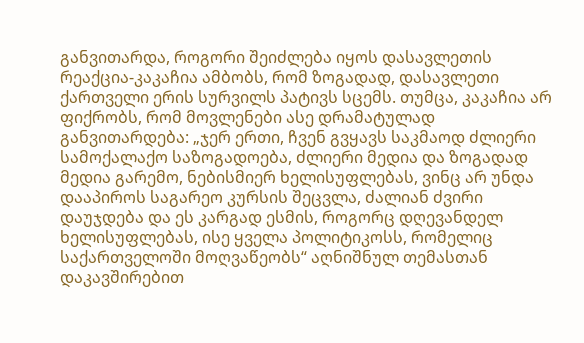განვითარდა, როგორი შეიძლება იყოს დასავლეთის რეაქცია-კაკაჩია ამბობს, რომ ზოგადად, დასავლეთი ქართველი ერის სურვილს პატივს სცემს. თუმცა, კაკაჩია არ ფიქრობს, რომ მოვლენები ასე დრამატულად განვითარდება: „ჯერ ერთი, ჩვენ გვყავს საკმაოდ ძლიერი სამოქალაქო საზოგადოება, ძლიერი მედია და ზოგადად მედია გარემო, ნებისმიერ ხელისუფლებას, ვინც არ უნდა დააპიროს საგარეო კურსის შეცვლა, ძალიან ძვირი დაუჯდება და ეს კარგად ესმის, როგორც დღევანდელ ხელისუფლებას, ისე ყველა პოლიტიკოსს, რომელიც საქართველოში მოღვაწეობს“ აღნიშნულ თემასთან დაკავშირებით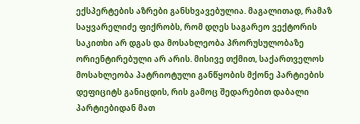ექსპერტების აზრები განსხვავებულია. მაგალითად, რამაზ საყვარელიძე ფიქრობს, რომ დღეს საგარეო ვექტორის საკითხი არ დგას და მოსახლეობა პრორუსულობაზე ორიენტირებული არ არის. მისივე თქმით, საქართველოს მოსახლეობა პატრიოტული განწყობის მქონე პარტიების დეფიციტს განიცდის, რის გამოც შედარებით დაბალი პარტიებიდან მათ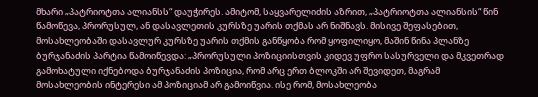მხარი „პატრიოტთა ალიანსს“ დაუჭირეს. ამიტომ, საყვარელიძის აზრით, „პატრიოტთა ალიანსის“ წინ წამოწევა, პრორუსულ, ან დასავლეთის კურსზე უარის თქმას არ ნიშნავს. მისივე შეფასებით, მოსახლეობაში დასავლურ კურსზე უარის თქმის განწყობა რომ ყოფილიყო, მაშინ წინა პლანზე ბურჯანაძის პარტია წამოიწევდა: „პრორუსული პოზიციისთვის კიდევ უფრო სასურველი და მკვეთრად გამოხატული იქნებოდა ბურჯანაძის პოზიცია, რომ არც ერთ ბლოკში არ შევიდეთ, მაგრამ მოსახლეობის ინტერესი ამ პოზიციამ არ გამოიწვია. ისე რომ, მოსახლეობა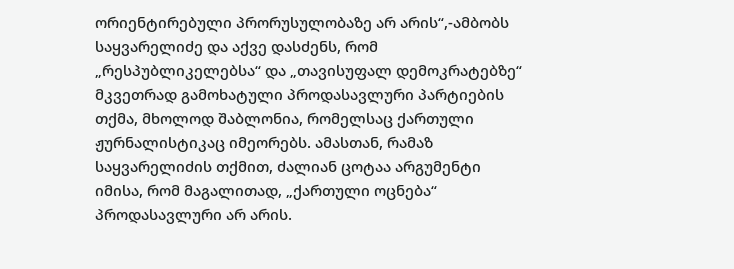ორიენტირებული პრორუსულობაზე არ არის“,-ამბობს საყვარელიძე და აქვე დასძენს, რომ „რესპუბლიკელებსა“ და „თავისუფალ დემოკრატებზე“ მკვეთრად გამოხატული პროდასავლური პარტიების თქმა, მხოლოდ შაბლონია, რომელსაც ქართული ჟურნალისტიკაც იმეორებს. ამასთან, რამაზ საყვარელიძის თქმით, ძალიან ცოტაა არგუმენტი იმისა, რომ მაგალითად, „ქართული ოცნება“ პროდასავლური არ არის.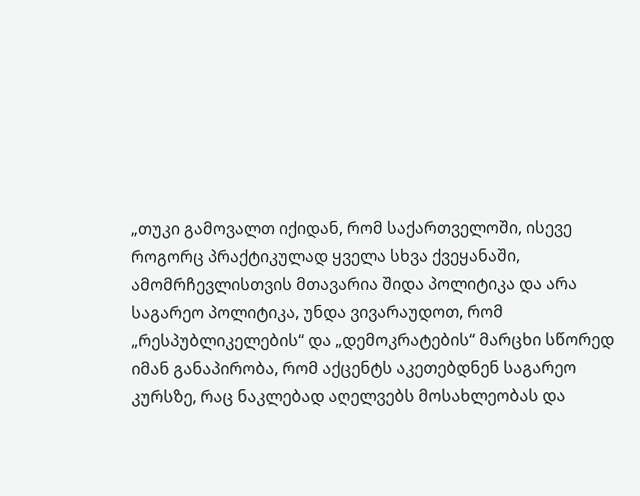„თუკი გამოვალთ იქიდან, რომ საქართველოში, ისევე როგორც პრაქტიკულად ყველა სხვა ქვეყანაში, ამომრჩევლისთვის მთავარია შიდა პოლიტიკა და არა საგარეო პოლიტიკა, უნდა ვივარაუდოთ, რომ „რესპუბლიკელების“ და „დემოკრატების“ მარცხი სწორედ იმან განაპირობა, რომ აქცენტს აკეთებდნენ საგარეო კურსზე, რაც ნაკლებად აღელვებს მოსახლეობას და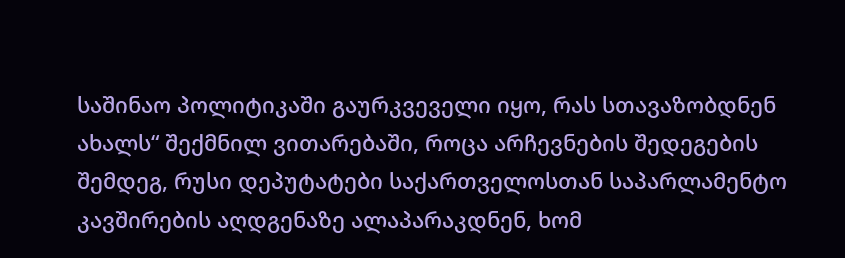საშინაო პოლიტიკაში გაურკვეველი იყო, რას სთავაზობდნენ ახალს“ შექმნილ ვითარებაში, როცა არჩევნების შედეგების შემდეგ, რუსი დეპუტატები საქართველოსთან საპარლამენტო კავშირების აღდგენაზე ალაპარაკდნენ, ხომ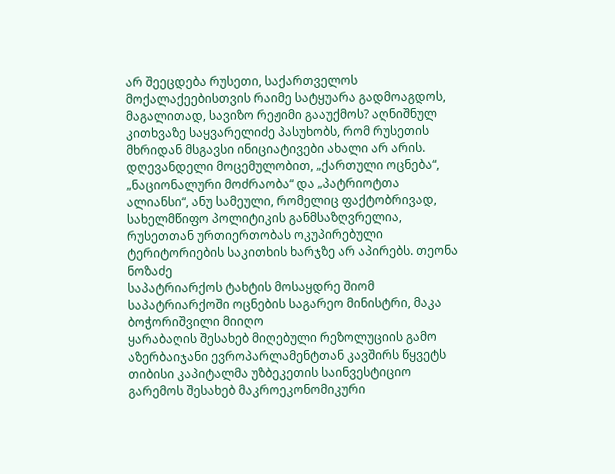არ შეეცდება რუსეთი, საქართველოს მოქალაქეებისთვის რაიმე სატყუარა გადმოაგდოს, მაგალითად, სავიზო რეჟიმი გააუქმოს? აღნიშნულ კითხვაზე საყვარელიძე პასუხობს, რომ რუსეთის მხრიდან მსგავსი ინიციატივები ახალი არ არის. დღევანდელი მოცემულობით, „ქართული ოცნება“, „ნაციონალური მოძრაობა“ და „პატრიოტთა ალიანსი“, ანუ სამეული, რომელიც ფაქტობრივად, სახელმწიფო პოლიტიკის განმსაზღვრელია, რუსეთთან ურთიერთობას ოკუპირებული ტერიტორიების საკითხის ხარჯზე არ აპირებს. თეონა ნოზაძე
საპატრიარქოს ტახტის მოსაყდრე შიომ საპატრიარქოში ოცნების საგარეო მინისტრი, მაკა ბოჭორიშვილი მიიღო
ყარაბაღის შესახებ მიღებული რეზოლუციის გამო აზერბაიჯანი ევროპარლამენტთან კავშირს წყვეტს
თიბისი კაპიტალმა უზბეკეთის საინვესტიციო გარემოს შესახებ მაკროეკონომიკური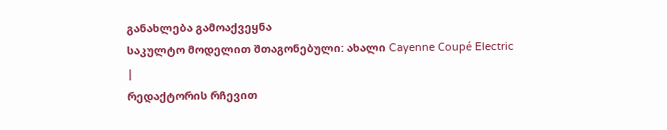განახლება გამოაქვეყნა
საკულტო მოდელით შთაგონებული: ახალი Cayenne Coupé Electric
|
რედაქტორის რჩევით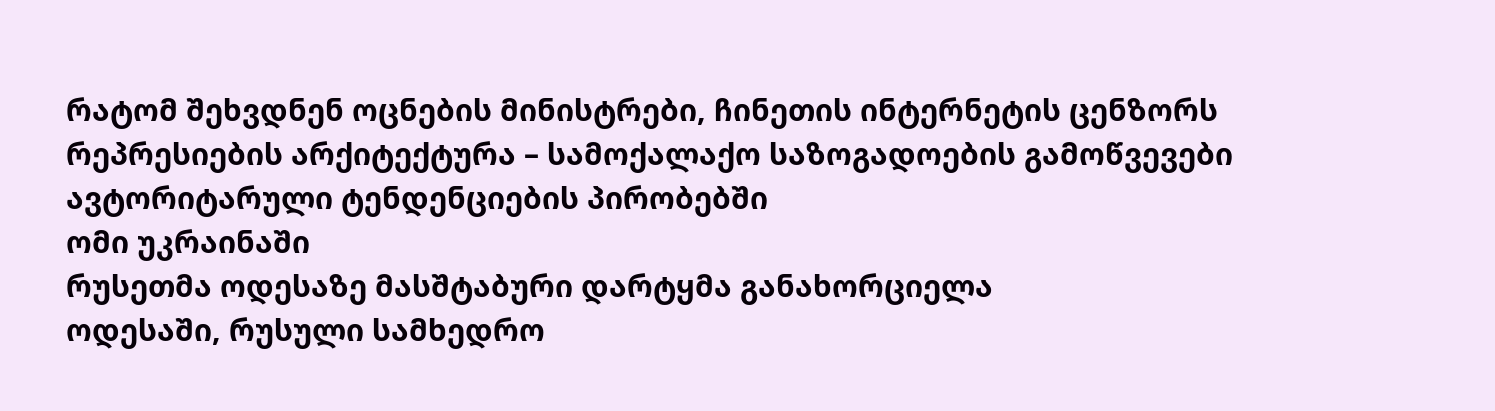რატომ შეხვდნენ ოცნების მინისტრები, ჩინეთის ინტერნეტის ცენზორს
რეპრესიების არქიტექტურა – სამოქალაქო საზოგადოების გამოწვევები ავტორიტარული ტენდენციების პირობებში
ომი უკრაინაში
რუსეთმა ოდესაზე მასშტაბური დარტყმა განახორციელა
ოდესაში, რუსული სამხედრო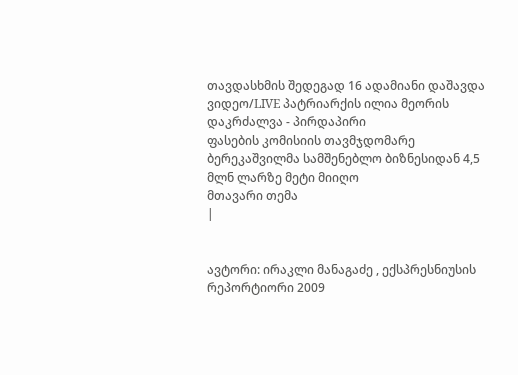თავდასხმის შედეგად 16 ადამიანი დაშავდა
ვიდეო/LIVE პატრიარქის ილია მეორის დაკრძალვა - პირდაპირი
ფასების კომისიის თავმჯდომარე ბერეკაშვილმა სამშენებლო ბიზნესიდან 4,5 მლნ ლარზე მეტი მიიღო
მთავარი თემა
|


ავტორი: ირაკლი მანაგაძე , ექსპრესნიუსის რეპორტიორი 2009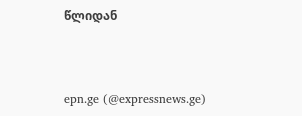წლიდან



epn.ge (@expressnews.ge)